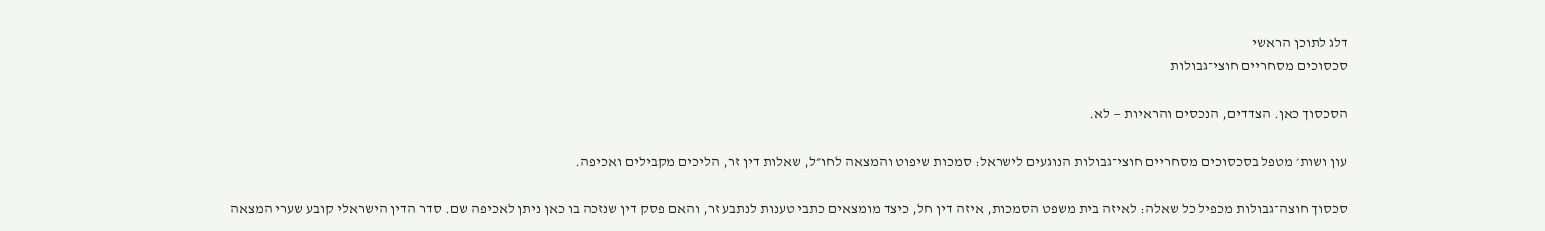דלג לתוכן הראשי
סכסוכים מסחריים חוצי־גבולות

הסכסוך כאן. הצדדים, הנכסים והראיות — לא.

עון ושות׳ מטפל בסכסוכים מסחריים חוצי־גבולות הנוגעים לישראל: סמכות שיפוט והמצאה לחו״ל, שאלות דין זר, הליכים מקבילים ואכיפה.

סכסוך חוצה־גבולות מכפיל כל שאלה: לאיזה בית משפט הסמכות, איזה דין חל, כיצד מומצאים כתבי טענות לנתבע זר, והאם פסק דין שנזכה בו כאן ניתן לאכיפה שם. סדר הדין הישראלי קובע שערי המצאה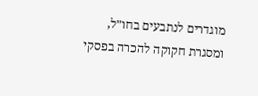מוגדרים לנתבעים בחו״ל, ומסגרת חקוקה להכרה בפסקי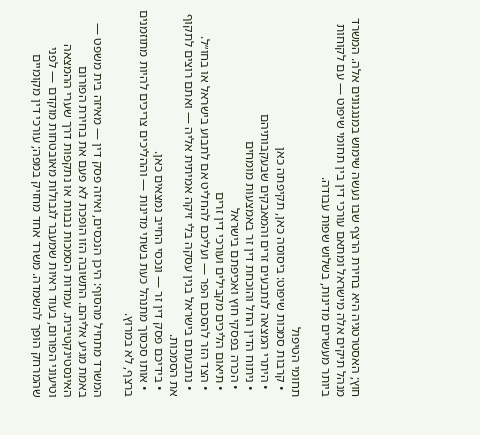חוץ; האסטרטגיה היא בחירת הרצף שבו נעשה שימוש במנגנונים אלה. המשרד מנהל תיקים אלה מישראל ומתאם עורכי דין בין תחומי שיפוט — עם לקוחות ביותר מעשרים מדינות, בשלוש שפות עבודה.

תחומי הטיפול
  • קרבות סמכות שיפוט: ביסוסה כאן, תקיפתה כאן
  • היתרי המצאה לנתבעים זרים והמאבקים שבעקבותיהם
  • ניתוח הדין החל והוכחת דין זר באמצעות מומחים
  • הכרה בפסקי חוץ ואכיפתם בישראל
  • תיאום הליכים מקבילים ועורכי דין זרים
  • הצד הזר להסכם הפר — ועליכם להחליט אם לתבוע בישראל או בחו״ל.
  • נתבעתם בישראל בגין עסקה בלי זיקה אמיתית אליה — ואתם רוצים לתקוף את הסמכות.
  • בידיכם פסק דין זר — ונכסי החייב נמצאים כאן.
  • אותו סכסוך מתנהל כעת בשתי מדינות — וההליכים צריכים להיות מתוזמנים ברצף, לא במרוץ.

המשרד מתחיל מהסוף: היכן הנכסים, ואיזה פסק דין — מאיזה בית משפט — באמת מגיע אליהם. התשובה הזו הופכת לא פעם את בחירת הפורום האינסטינקטיבית. עמדות הסמכות נבנות או נתקפות דרך שערי ההמצאה וטיעוני הפורום, בעוד ראיות שמעבר לגבולות מאובטחות מוקדם — לפני שהמרחק הופך להשמדה. משרד אחד מחזיק במפה; עורכי דין מקומיים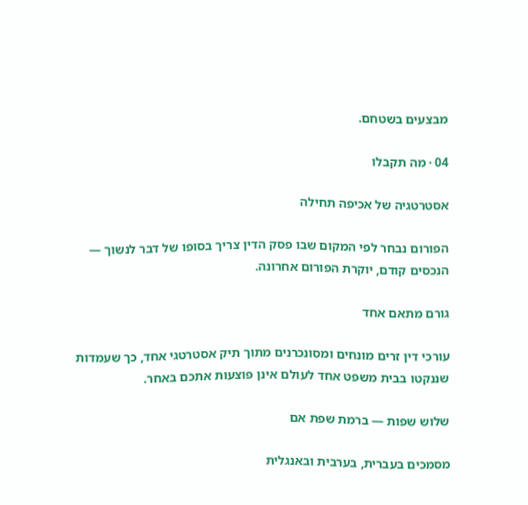מבצעים בשטחם.

04 · מה תקבלו

אסטרטגיה של אכיפה תחילה

הפורום נבחר לפי המקום שבו פסק הדין צריך בסופו של דבר לנשוך — הנכסים קודם, יוקרת הפורום אחרונה.

גורם מתאם אחד

עורכי דין זרים מונחים ומסונכרנים מתוך תיק אסטרטגי אחד, כך שעמדות שננקטו בבית משפט אחד לעולם אינן פוצעות אתכם באחר.

שלוש שפות — ברמת שפת אם

מסמכים בעברית, בערבית ובאנגלית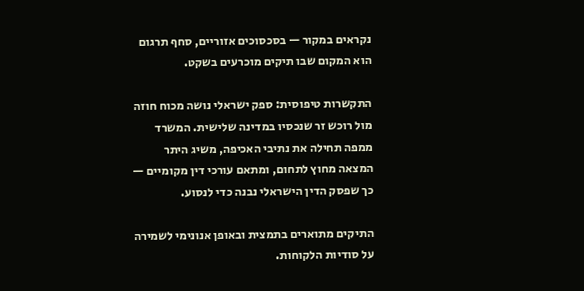נקראים במקור — בסכסוכים אזוריים, סחף תרגום הוא המקום שבו תיקים מוכרעים בשקט.

התקשרות טיפוסית: ספק ישראלי נושה מכוח חוזה מול רוכש זר שנכסיו במדינה שלישית. המשרד ממפה תחילה את נתיבי האכיפה, משיג היתר המצאה מחוץ לתחום, ומתאם עורכי דין מקומיים — כך שפסק הדין הישראלי נבנה כדי לנסוע.

התיקים מתוארים בתמצית ובאופן אנונימי לשמירה על סודיות הלקוחות.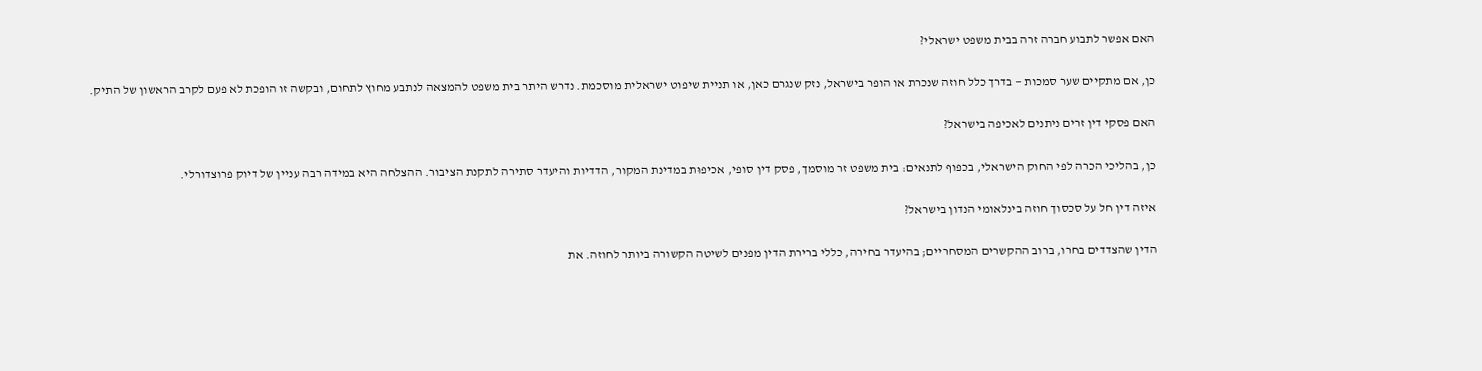האם אפשר לתבוע חברה זרה בבית משפט ישראלי?

כן, אם מתקיים שער סמכות — בדרך כלל חוזה שנכרת או הופר בישראל, נזק שנגרם כאן, או תניית שיפוט ישראלית מוסכמת. נדרש היתר בית משפט להמצאה לנתבע מחוץ לתחום, ובקשה זו הופכת לא פעם לקרב הראשון של התיק.

האם פסקי דין זרים ניתנים לאכיפה בישראל?

כן, בהליכי הכרה לפי החוק הישראלי, בכפוף לתנאים: בית משפט זר מוסמך, פסק דין סופי, אכיפוּת במדינת המקור, הדדיות והיעדר סתירה לתקנת הציבור. ההצלחה היא במידה רבה עניין של דיוק פרוצדורלי.

איזה דין חל על סכסוך חוזה בינלאומי הנדון בישראל?

הדין שהצדדים בחרו, ברוב ההקשרים המסחריים; בהיעדר בחירה, כללי ברירת הדין מפנים לשיטה הקשורה ביותר לחוזה. את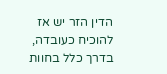הדין הזר יש אז להוכיח כעובדה, בדרך כלל בחוות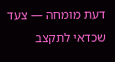דעת מומחה — צעד שכדאי לתקצב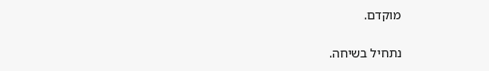מוקדם.

נתחיל בשיחה.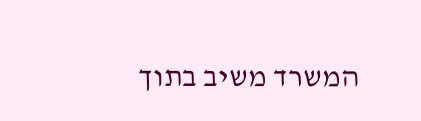המשרד משיב בתוך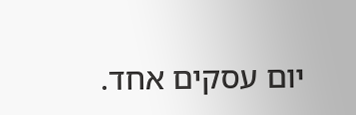יום עסקים אחד.